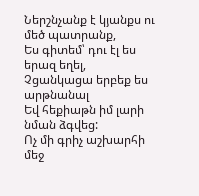Ներշնչանք է կյանքս ու մեծ պատրանք,
Ես գիտեմ՝ դու էլ ես երազ եղել,
Չցանկացա երբեք ես արթնանալ
Եվ հեքիաթն իմ լարի նման ձգվեց:
Ոչ մի գրիչ աշխարհի մեջ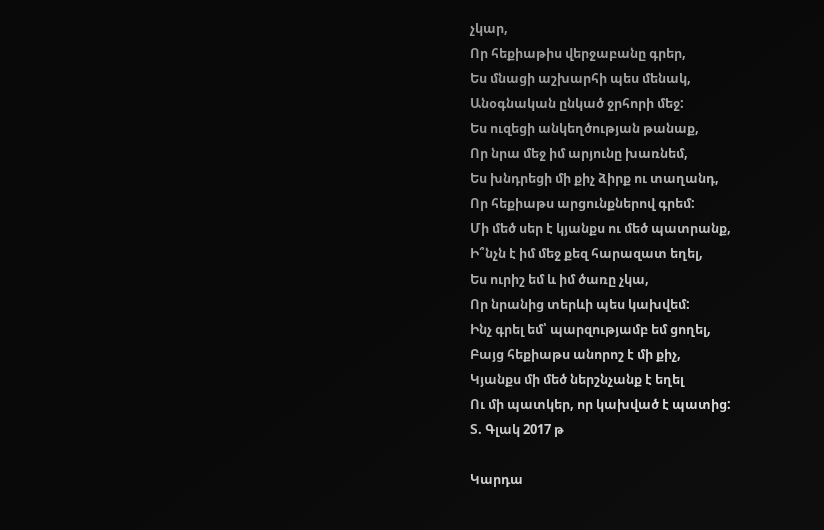չկար,
Որ հեքիաթիս վերջաբանը գրեր,
Ես մնացի աշխարհի պես մենակ,
Անօգնական ընկած ջրհորի մեջ:
Ես ուզեցի անկեղծության թանաք,
Որ նրա մեջ իմ արյունը խառնեմ,
Ես խնդրեցի մի քիչ ձիրք ու տաղանդ,
Որ հեքիաթս արցունքներով գրեմ:
Մի մեծ սեր է կյանքս ու մեծ պատրանք,
Ի՞նչն է իմ մեջ քեզ հարազատ եղել,
Ես ուրիշ եմ և իմ ծառը չկա,
Որ նրանից տերևի պես կախվեմ:
Ինչ գրել եմ՝ պարզությամբ եմ ցողել,
Բայց հեքիաթս անորոշ է մի քիչ,
Կյանքս մի մեծ ներշնչանք է եղել
Ու մի պատկեր, որ կախված է պատից:
Տ. Գլակ 2017 թ

Կարդա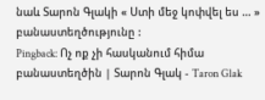նաև Տարոն Գլակի « Ստի մեջ կոփվել ես … » բանաստեղծությունը :
Pingback: Ոչ ոք չի հասկանում հիմա բանաստեղծին | Տարոն Գլակ - Taron Glak